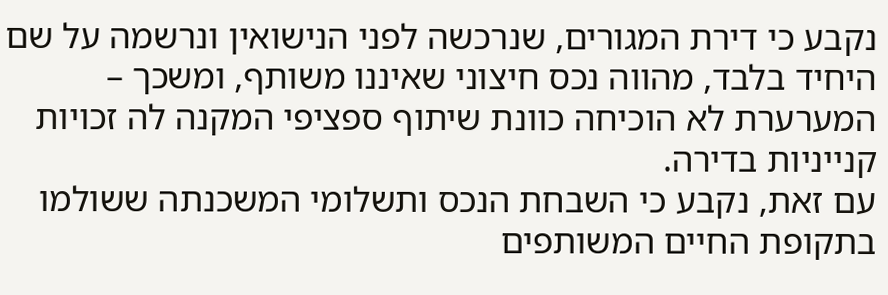נקבע כי דירת המגורים, שנרכשה לפני הנישואין ונרשמה על שם היחיד בלבד, מהווה נכס חיצוני שאיננו משותף, ומשכך – המערערת לא הוכיחה כוונת שיתוף ספציפי המקנה לה זכויות קנייניות בדירה.
עם זאת, נקבע כי השבחת הנכס ותשלומי המשכנתה ששולמו בתקופת החיים המשותפים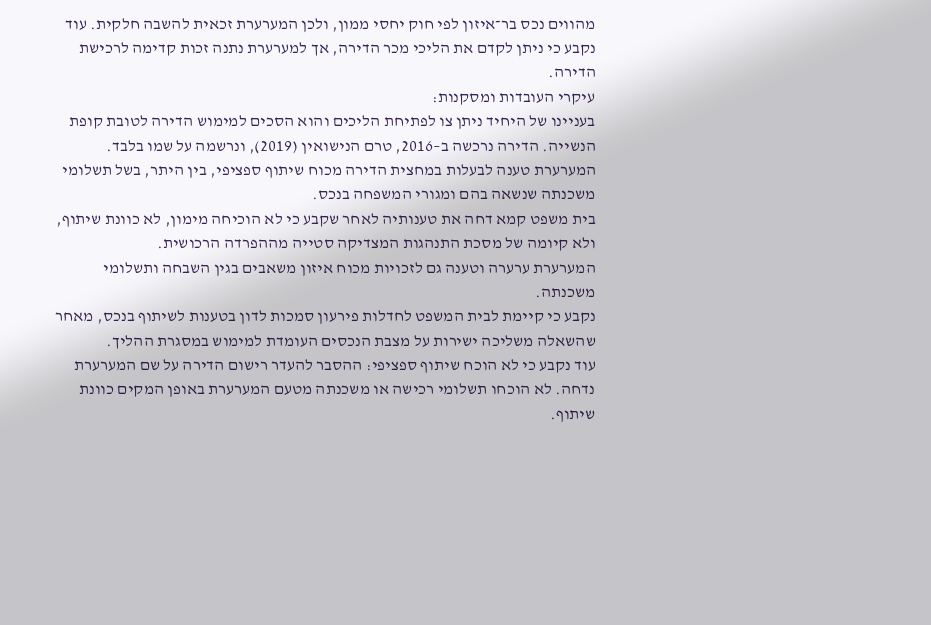מהווים נכס בר־איזון לפי חוק יחסי ממון, ולכן המערערת זכאית להשבה חלקית. עוד נקבע כי ניתן לקדם את הליכי מכר הדירה, אך למערערת נתנה זכות קדימה לרכישת הדירה.
עיקרי העובדות ומסקנות:
בעניינו של היחיד ניתן צו לפתיחת הליכים והוא הסכים למימוש הדירה לטובת קופת הנשייה. הדירה נרכשה ב–2016, טרם הנישואין (2019), ונרשמה על שמו בלבד.
המערערת טענה לבעלות במחצית הדירה מכוח שיתוף ספציפי, בין היתר, בשל תשלומי משכנתה שנשאה בהם ומגורי המשפחה בנכס.
בית משפט קמא דחה את טענותיה לאחר שקבע כי לא הוכיחה מימון, לא כוונת שיתוף, ולא קיומה של מסכת התנהגות המצדיקה סטייה מההפרדה הרכושית.
המערערת ערערה וטענה גם לזכויות מכוח איזון משאבים בגין השבחה ותשלומי משכנתה.
נקבע כי קיימת לבית המשפט לחדלות פירעון סמכות לדון בטענות לשיתוף בנכס, מאחר שהשאלה משליכה ישירות על מצבת הנכסים העומדת למימוש במסגרת ההליך.
עוד נקבע כי לא הוכח שיתוף ספציפי: ההסבר להעדר רישום הדירה על שם המערערת נדחה. לא הוכחו תשלומי רכישה או משכנתה מטעם המערערת באופן המקים כוונת שיתוף.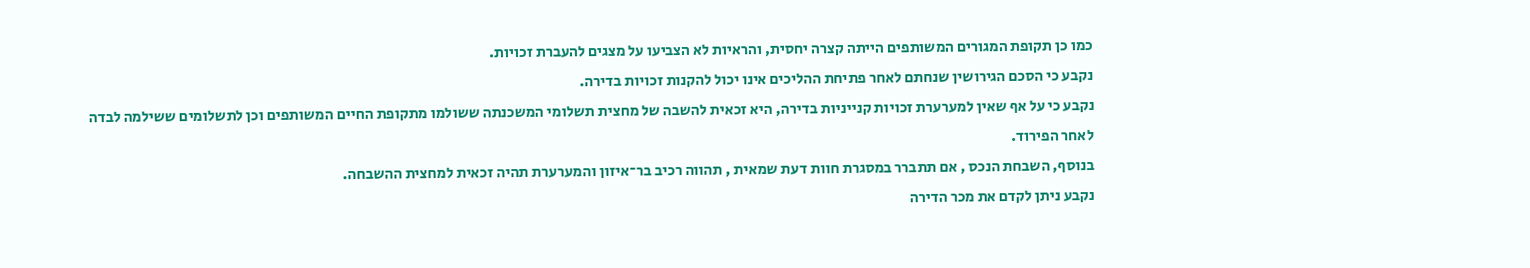כמו כן תקופת המגורים המשותפים הייתה קצרה יחסית, והראיות לא הצביעו על מצגים להעברת זכויות.
נקבע כי הסכם הגירושין שנחתם לאחר פתיחת ההליכים אינו יכול להקנות זכויות בדירה.
נקבע כי על אף שאין למערערת זכויות קנייניות בדירה, היא זכאית להשבה של מחצית תשלומי המשכנתה ששולמו מתקופת החיים המשותפים וכן לתשלומים ששילמה לבדה לאחר הפירוד.
בנוסף, השבחת הנכס , אם תתברר במסגרת חוות דעת שמאית , תהווה רכיב בר־איזון והמערערת תהיה זכאית למחצית ההשבחה.
נקבע ניתן לקדם את מכר הדירה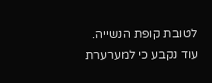לטובת קופת הנשייה.
עוד נקבע כי למערערת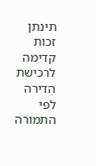תינתן זכות קדימה לרכישת הדירה לפי התמורה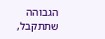הגבוהה שתתקבל,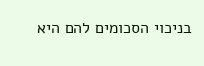בניכוי הסכומים להם היא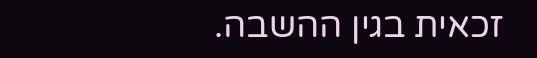זכאית בגין ההשבה.